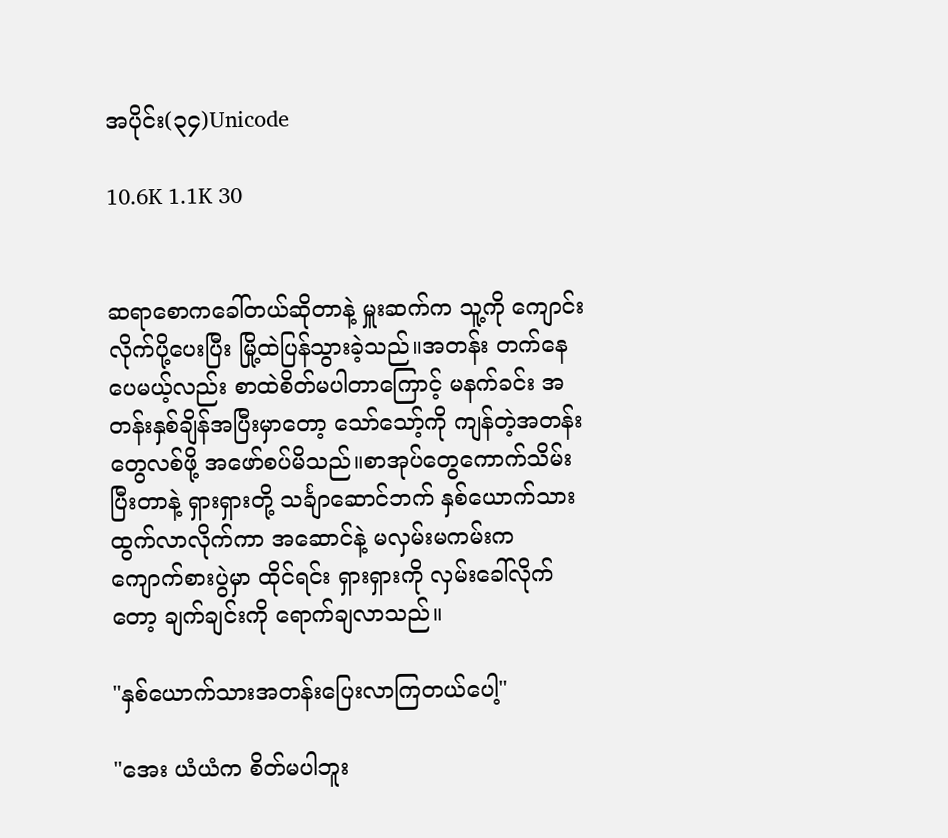အပိုင်း(၃၄)Unicode

10.6K 1.1K 30


ဆရာစောကခေါ်တယ်ဆိုတာနဲ့ မှူးဆက်က သူ့ကို ကျောင်းလိုက်ပို့ပေးပြီး မြို့ထဲပြန်သွားခဲ့သည်။အတန်း တက်နေပေမယ့်လည်း စာထဲစိတ်မပါတာကြောင့် မနက်ခင်း အတန်းနှစ်ချိန်အပြီးမှာတော့ သော်သော့်ကို ကျန်တဲ့အတန်းတွေလစ်ဖို့ အဖော်စပ်မိသည်။စာအုပ်တွေကောက်သိမ်းပြီးတာနဲ့ ရှားရှားတို့ သင်္ချာဆောင်ဘက် နှစ်ယောက်သားထွက်လာလိုက်ကာ အဆောင်နဲ့ မလှမ်းမကမ်းက ကျောက်စားပွဲမှာ ထိုင်ရင်း ရှားရှားကို လှမ်းခေါ်လိုက်တော့ ချက်ချင်းကို ရောက်ချလာသည်။

"နှစ်ယောက်သားအတန်းပြေးလာကြတယ်ပေါ့"

"အေး ယံယံက စိတ်မပါဘူး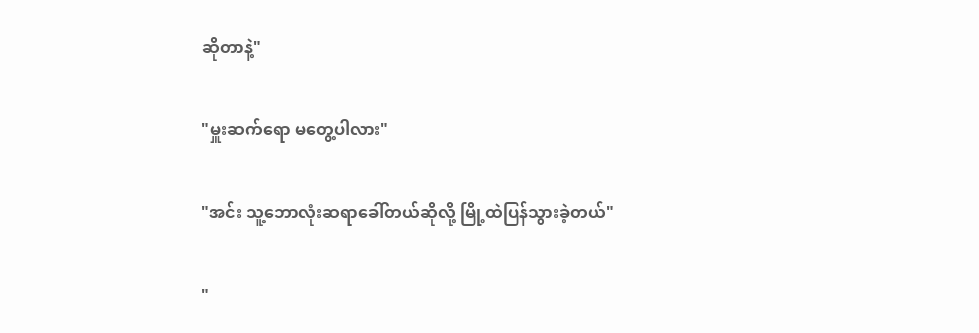ဆိုတာနဲ့"

"မှူးဆက်ရော မတွေ့ပါလား"

"အင်း သူ့ဘောလုံးဆရာခေါ်တယ်ဆိုလို့ မြို့ထဲပြန်သွားခဲ့တယ်"

"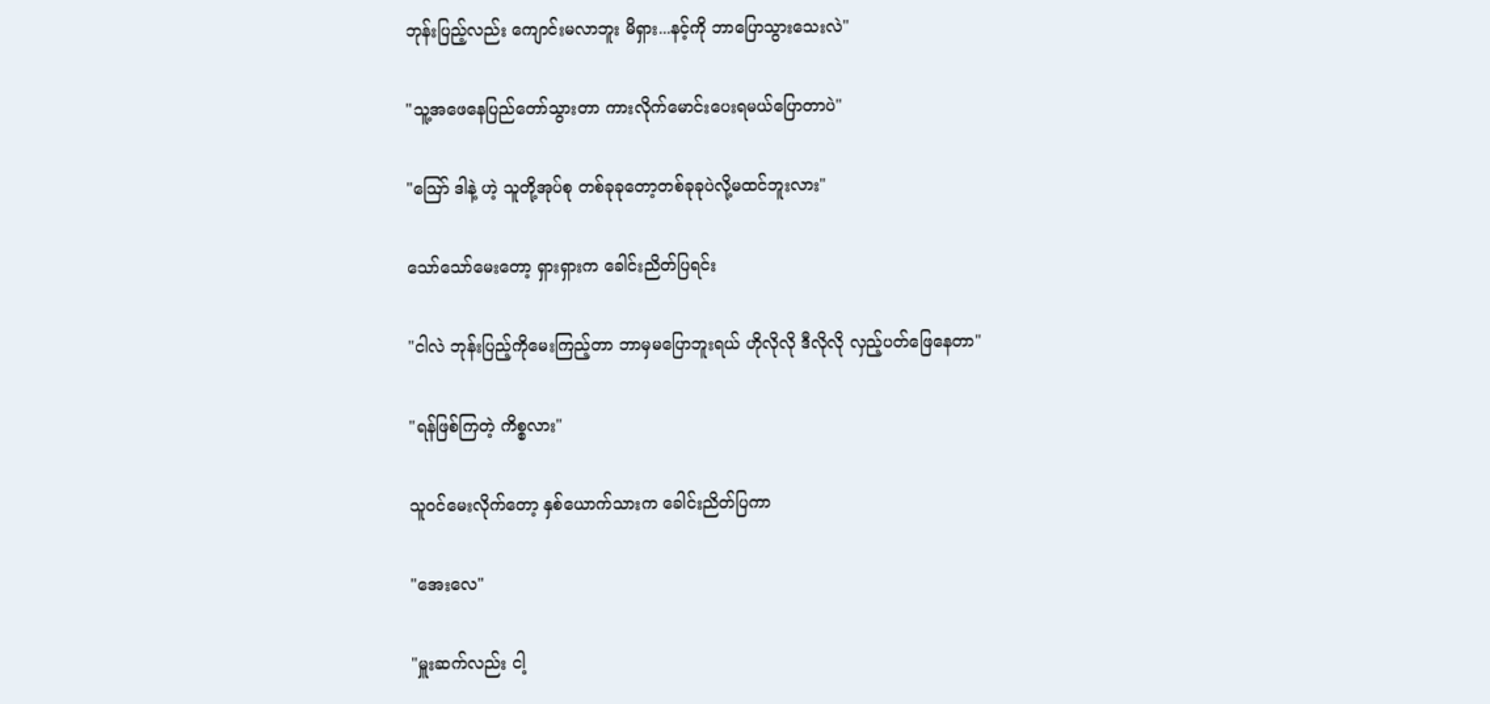ဘုန်းပြည့်လည်း ကျောင်းမလာဘူး မိရှား...နင့်ကို ဘာပြောသွားသေးလဲ"

"သူ့အဖေနေပြည်တော်သွားတာ ကားလိုက်မောင်းပေးရမယ်ပြောတာပဲ"

"သြော် ဒါနဲ့ ဟဲ့ သူတို့အုပ်စု တစ်ခုခုတော့တစ်ခုခုပဲလို့မထင်ဘူးလား"

သော်သော်မေးတော့ ရှားရှားက ခေါင်းညိတ်ပြရင်း

"ငါလဲ ဘုန်းပြည့်ကိုမေးကြည့်တာ ဘာမှမပြောဘူးရယ် ဟိုလိုလို ဒီလိုလို လှည့်ပတ်ဖြေနေတာ"

"ရန်ဖြစ်ကြတဲ့ ကိစ္စလား"

သူဝင်မေးလိုက်တော့ နှစ်ယောက်သားက ခေါင်းညိတ်ပြကာ

"အေးလေ"

"မှူးဆက်လည်း ငါ့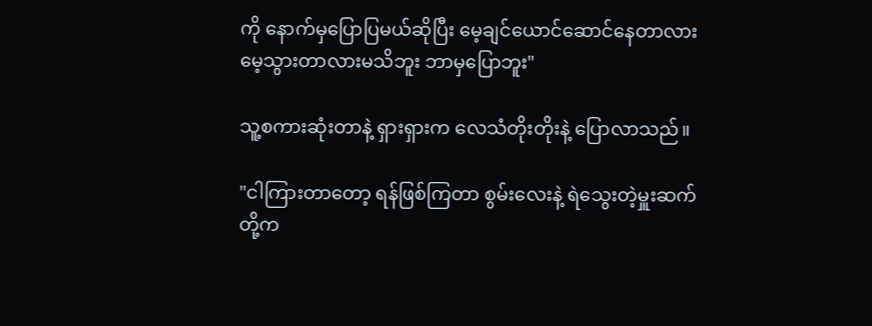ကို နောက်မှပြောပြမယ်ဆိုပြီး မေ့ချင်ယောင်ဆောင်နေတာလား မေ့သွားတာလားမသိဘူး ဘာမှပြောဘူး"

သူ့စကားဆုံးတာနဲ့ ရှားရှားက လေသံတိုးတိုးနဲ့ ပြောလာသည်။

"ငါကြားတာတော့ ရန်ဖြစ်ကြတာ စွမ်းလေးနဲ့ ရဲသွေးတဲ့မှူးဆက်တို့က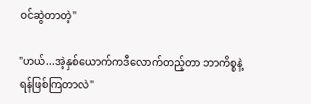ဝင်ဆွဲတာတဲ့"

"ဟယ်...အဲ့နှစ်ယောက်ကဒီလောက်တည့်တာ ဘာကိစ္စနဲ့ ရန်ဖြစ်ကြတာလဲ"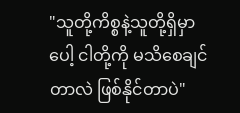"သူတို့ကိစ္စနဲ့သူတို့ရှိမှာပေါ့ ငါတို့ကို မသိစေချင်တာလဲ ဖြစ်နိုင်တာပဲ"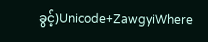ခွင့်)Unicode+ZawgyiWhere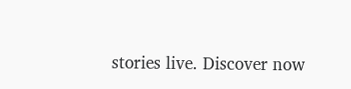stories live. Discover now